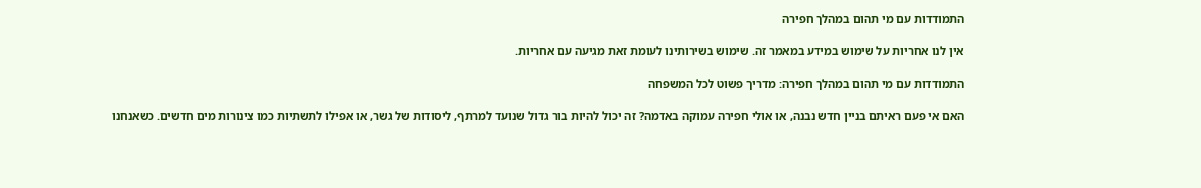התמודדות עם מי תהום במהלך חפירה

אין לנו אחריות על שימוש במידע במאמר זה. שימוש בשירותינו לעומת זאת מגיעה עם אחריות.

התמודדות עם מי תהום במהלך חפירה: מדריך פשוט לכל המשפחה

האם אי פעם ראיתם בניין חדש נבנה, או אולי חפירה עמוקה באדמה? זה יכול להיות בור גדול שנועד למרתף, ליסודות של גשר, או אפילו לתשתיות כמו צינורות מים חדשים. כשאנחנו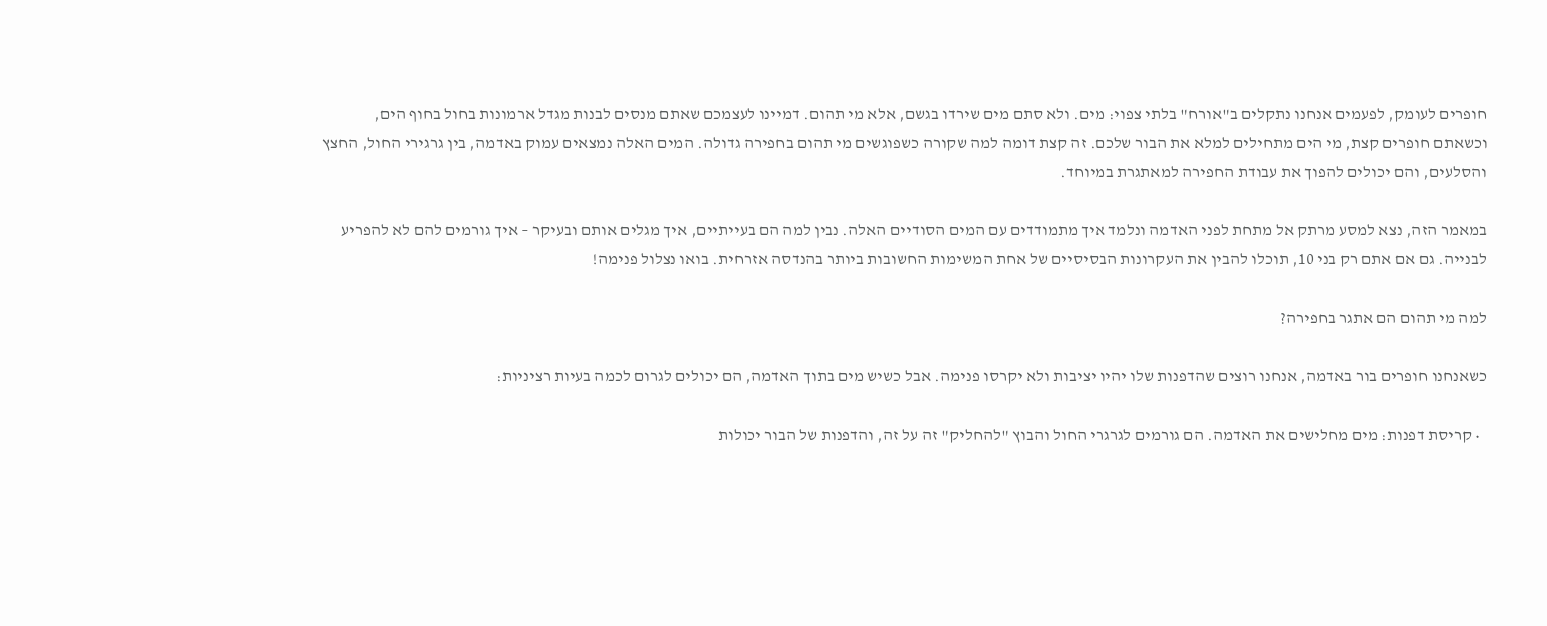חופרים לעומק, לפעמים אנחנו נתקלים ב"אורח" בלתי צפוי: מים. ולא סתם מים שירדו בגשם, אלא מי תהום. דמיינו לעצמכם שאתם מנסים לבנות מגדל ארמונות בחול בחוף הים, וכשאתם חופרים קצת, מי הים מתחילים למלא את הבור שלכם. זה קצת דומה למה שקורה כשפוגשים מי תהום בחפירה גדולה. המים האלה נמצאים עמוק באדמה, בין גרגירי החול, החצץ והסלעים, והם יכולים להפוך את עבודת החפירה למאתגרת במיוחד.

במאמר הזה, נצא למסע מרתק אל מתחת לפני האדמה ונלמד איך מתמודדים עם המים הסודיים האלה. נבין למה הם בעייתיים, איך מגלים אותם ובעיקר – איך גורמים להם לא להפריע לבנייה. גם אם אתם רק בני 10, תוכלו להבין את העקרונות הבסיסיים של אחת המשימות החשובות ביותר בהנדסה אזרחית. בואו נצלול פנימה!

למה מי תהום הם אתגר בחפירה?

כשאנחנו חופרים בור באדמה, אנחנו רוצים שהדפנות שלו יהיו יציבות ולא יקרסו פנימה. אבל כשיש מים בתוך האדמה, הם יכולים לגרום לכמה בעיות רציניות:

  • קריסת דפנות: מים מחלישים את האדמה. הם גורמים לגרגרי החול והבוץ "להחליק" זה על זה, והדפנות של הבור יכולות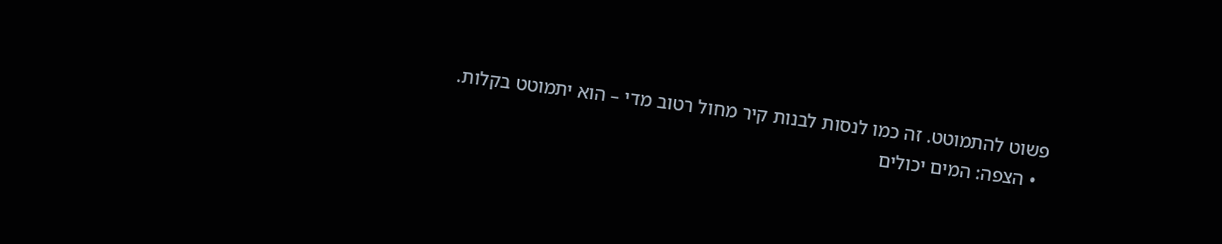פשוט להתמוטט. זה כמו לנסות לבנות קיר מחול רטוב מדי – הוא יתמוטט בקלות.
  • הצפה: המים יכולים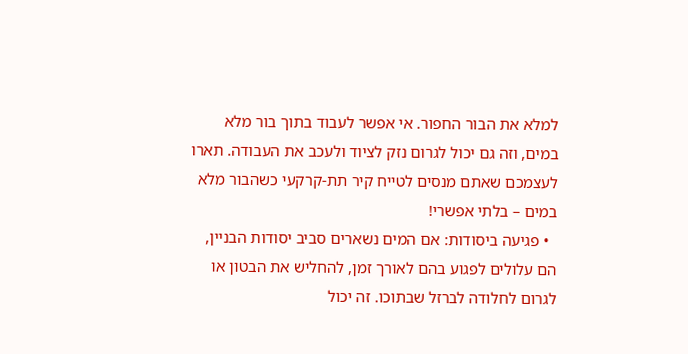למלא את הבור החפור. אי אפשר לעבוד בתוך בור מלא במים, וזה גם יכול לגרום נזק לציוד ולעכב את העבודה. תארו לעצמכם שאתם מנסים לטייח קיר תת-קרקעי כשהבור מלא במים – בלתי אפשרי!
  • פגיעה ביסודות: אם המים נשארים סביב יסודות הבניין, הם עלולים לפגוע בהם לאורך זמן, להחליש את הבטון או לגרום לחלודה לברזל שבתוכו. זה יכול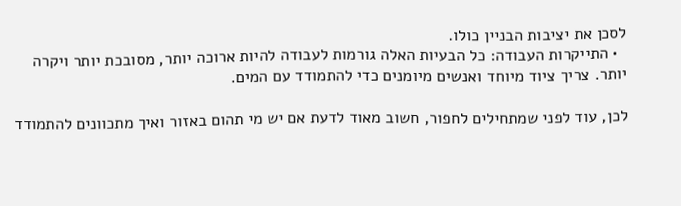לסכן את יציבות הבניין כולו.
  • התייקרות העבודה: כל הבעיות האלה גורמות לעבודה להיות ארוכה יותר, מסובכת יותר ויקרה יותר. צריך ציוד מיוחד ואנשים מיומנים כדי להתמודד עם המים.

לכן, עוד לפני שמתחילים לחפור, חשוב מאוד לדעת אם יש מי תהום באזור ואיך מתכוונים להתמודד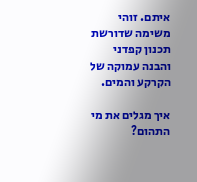איתם. זוהי משימה שדורשת תכנון קפדני והבנה עמוקה של הקרקע והמים.

איך מגלים את מי התהום?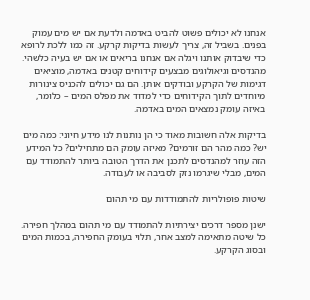אנחנו לא יכולים פשוט להביט באדמה ולדעת אם יש מים עמוק בפנים. בשביל זה, צריך לעשות בדיקות קרקע. זה כמו ללכת לרופא כדי שיבדוק אותנו ויגלה אם אנחנו בריאים או אם יש בעיה כלשהי. מהנדסים וגיאולוגים מבצעים קידוחים קטנים באדמה, מוציאים דגימות של הקרקע ובודקים אותן. הם גם יכולים להכניס צינורות מיוחדים לתוך הקידוחים כדי למדוד את מפלס המים – כלומר, באיזה עומק נמצאים המים באדמה.

בדיקות אלה חשובות מאוד כי הן נותנות לנו מידע חיוני: כמה מים יש? כמה מהר הם זורמים? מאיזה עומק הם מתחילים? כל המידע הזה עוזר למהנדסים לתכנן את הדרך הטובה ביותר להתמודד עם המים, מבלי שיגרמו נזק לסביבה או לעבודה.

שיטות פופולריות להתמודדות עם מי תהום

ישנן מספר דרכים יצירתיות להתמודד עם מי תהום במהלך חפירה. כל שיטה מתאימה למצב אחר, תלוי בעומק החפירה, בכמות המים ובסוג הקרקע.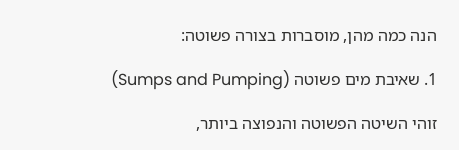הנה כמה מהן, מוסברות בצורה פשוטה:

1. שאיבת מים פשוטה (Sumps and Pumping)

זוהי השיטה הפשוטה והנפוצה ביותר,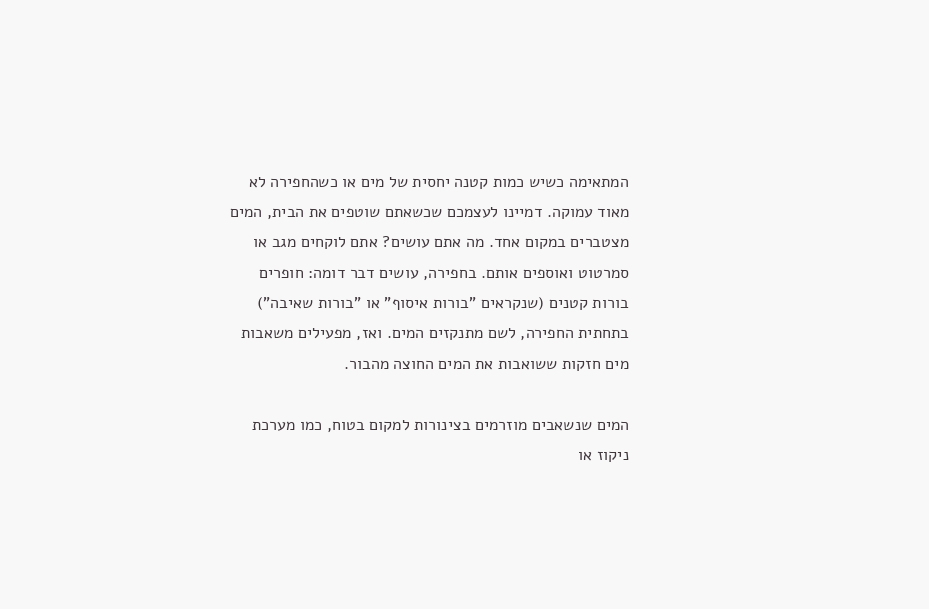המתאימה כשיש כמות קטנה יחסית של מים או כשהחפירה לא מאוד עמוקה. דמיינו לעצמכם שכשאתם שוטפים את הבית, המים מצטברים במקום אחד. מה אתם עושים? אתם לוקחים מגב או סמרטוט ואוספים אותם. בחפירה, עושים דבר דומה: חופרים בורות קטנים (שנקראים "בורות איסוף" או "בורות שאיבה") בתחתית החפירה, לשם מתנקזים המים. ואז, מפעילים משאבות מים חזקות ששואבות את המים החוצה מהבור.

המים שנשאבים מוזרמים בצינורות למקום בטוח, כמו מערכת ניקוז או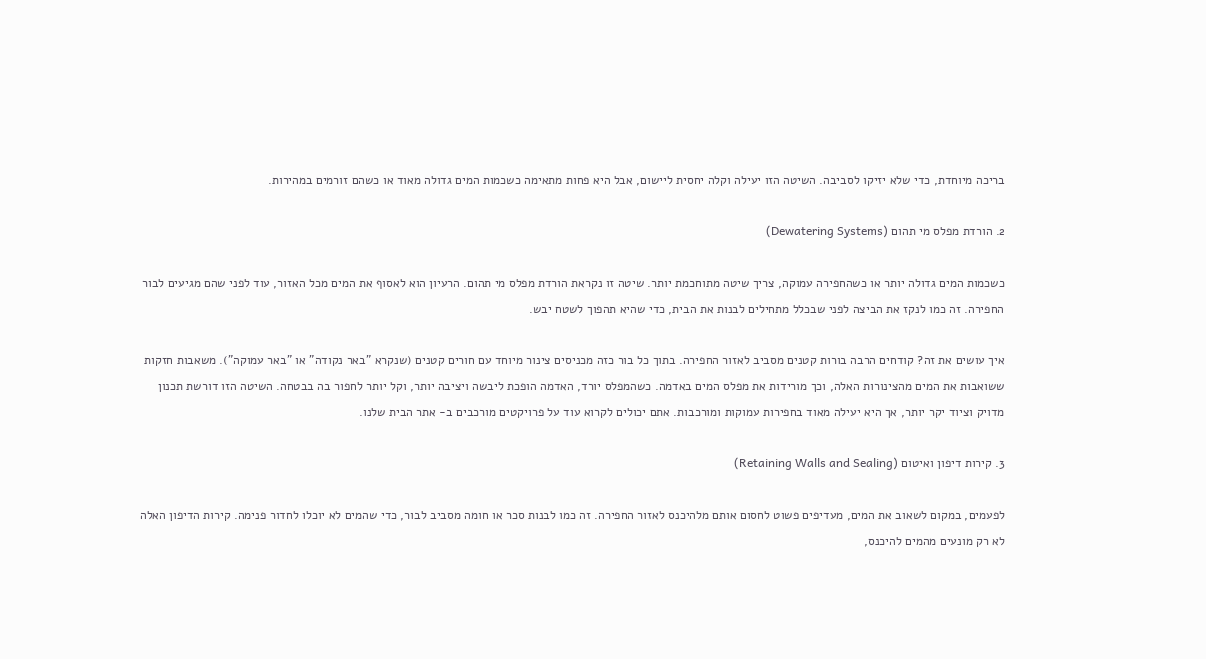בריכה מיוחדת, כדי שלא יזיקו לסביבה. השיטה הזו יעילה וקלה יחסית ליישום, אבל היא פחות מתאימה כשכמות המים גדולה מאוד או כשהם זורמים במהירות.

2. הורדת מפלס מי תהום (Dewatering Systems)

כשכמות המים גדולה יותר או כשהחפירה עמוקה, צריך שיטה מתוחכמת יותר. שיטה זו נקראת הורדת מפלס מי תהום. הרעיון הוא לאסוף את המים מכל האזור, עוד לפני שהם מגיעים לבור החפירה. זה כמו לנקז את הביצה לפני שבכלל מתחילים לבנות את הבית, כדי שהיא תהפוך לשטח יבש.

איך עושים את זה? קודחים הרבה בורות קטנים מסביב לאזור החפירה. בתוך כל בור כזה מכניסים צינור מיוחד עם חורים קטנים (שנקרא "באר נקודה" או "באר עמוקה"). משאבות חזקות ששואבות את המים מהצינורות האלה, וכך מורידות את מפלס המים באדמה. כשהמפלס יורד, האדמה הופכת ליבשה ויציבה יותר, וקל יותר לחפור בה בבטחה. השיטה הזו דורשת תכנון מדויק וציוד יקר יותר, אך היא יעילה מאוד בחפירות עמוקות ומורכבות. אתם יכולים לקרוא עוד על פרויקטים מורכבים ב- אתר הבית שלנו.

3. קירות דיפון ואיטום (Retaining Walls and Sealing)

לפעמים, במקום לשאוב את המים, מעדיפים פשוט לחסום אותם מלהיכנס לאזור החפירה. זה כמו לבנות סכר או חומה מסביב לבור, כדי שהמים לא יוכלו לחדור פנימה. קירות הדיפון האלה לא רק מונעים מהמים להיכנס,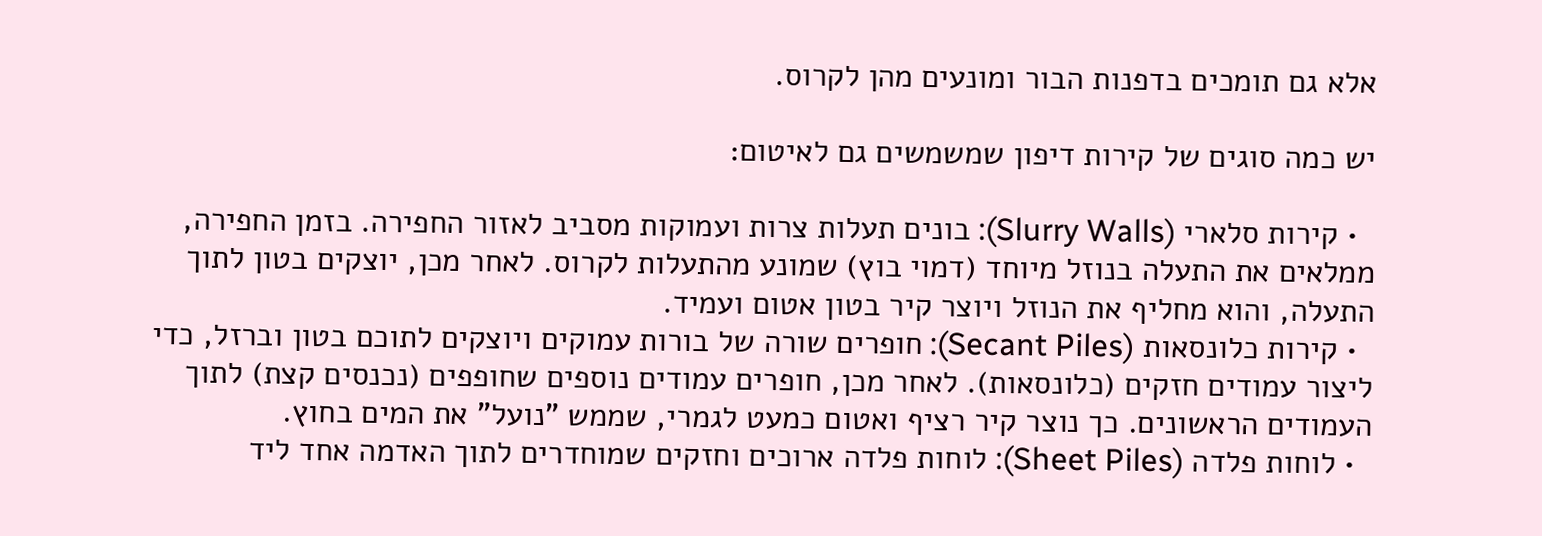אלא גם תומכים בדפנות הבור ומונעים מהן לקרוס.

יש כמה סוגים של קירות דיפון שמשמשים גם לאיטום:

  • קירות סלארי (Slurry Walls): בונים תעלות צרות ועמוקות מסביב לאזור החפירה. בזמן החפירה, ממלאים את התעלה בנוזל מיוחד (דמוי בוץ) שמונע מהתעלות לקרוס. לאחר מכן, יוצקים בטון לתוך התעלה, והוא מחליף את הנוזל ויוצר קיר בטון אטום ועמיד.
  • קירות כלונסאות (Secant Piles): חופרים שורה של בורות עמוקים ויוצקים לתוכם בטון וברזל, כדי ליצור עמודים חזקים (כלונסאות). לאחר מכן, חופרים עמודים נוספים שחופפים (נכנסים קצת) לתוך העמודים הראשונים. כך נוצר קיר רציף ואטום כמעט לגמרי, שממש "נועל" את המים בחוץ.
  • לוחות פלדה (Sheet Piles): לוחות פלדה ארוכים וחזקים שמוחדרים לתוך האדמה אחד ליד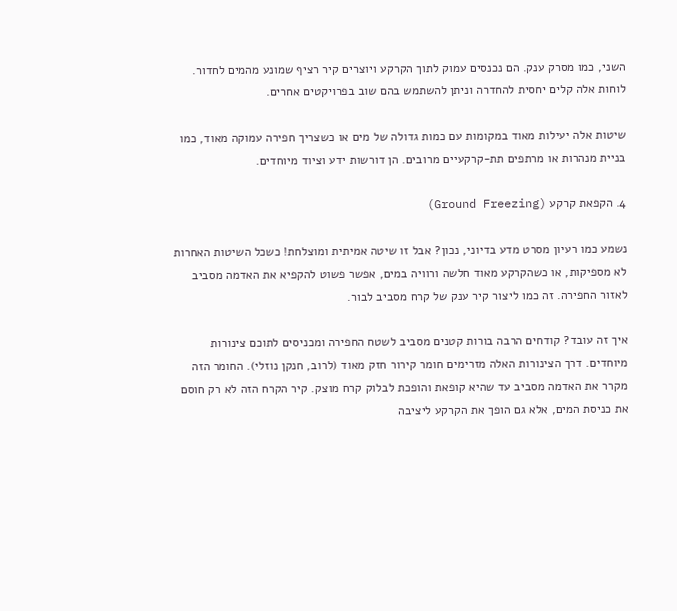השני, כמו מסרק ענק. הם נכנסים עמוק לתוך הקרקע ויוצרים קיר רציף שמונע מהמים לחדור. לוחות אלה קלים יחסית להחדרה וניתן להשתמש בהם שוב בפרויקטים אחרים.

שיטות אלה יעילות מאוד במקומות עם כמות גדולה של מים או כשצריך חפירה עמוקה מאוד, כמו בניית מנהרות או מרתפים תת-קרקעיים מרובים. הן דורשות ידע וציוד מיוחדים.

4. הקפאת קרקע (Ground Freezing)

נשמע כמו רעיון מסרט מדע בדיוני, נכון? אבל זו שיטה אמיתית ומוצלחת! כשכל השיטות האחרות לא מספיקות, או כשהקרקע מאוד חלשה ורוויה במים, אפשר פשוט להקפיא את האדמה מסביב לאזור החפירה. זה כמו ליצור קיר ענק של קרח מסביב לבור.

איך זה עובד? קודחים הרבה בורות קטנים מסביב לשטח החפירה ומכניסים לתוכם צינורות מיוחדים. דרך הצינורות האלה מזרימים חומר קירור חזק מאוד (לרוב, חנקן נוזלי). החומר הזה מקרר את האדמה מסביב עד שהיא קופאת והופכת לבלוק קרח מוצק. קיר הקרח הזה לא רק חוסם את כניסת המים, אלא גם הופך את הקרקע ליציבה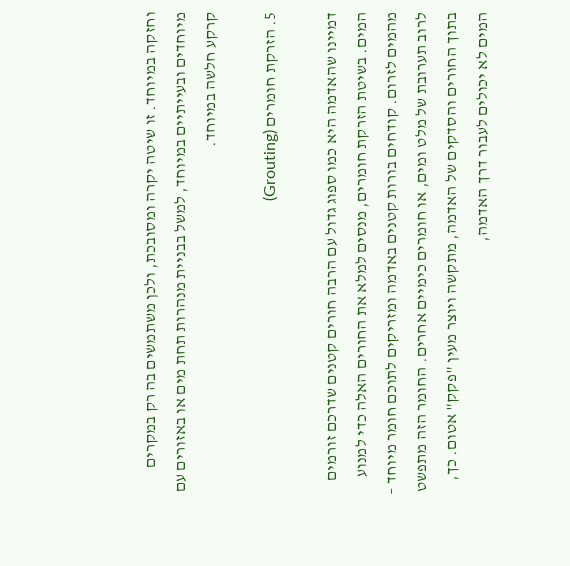וחזקה במיוחד. זו שיטה יקרה ומסובכת, ולכן משתמשים בה רק במקרים מיוחדים ובעייתיים במיוחד, למשל בבניית מנהרות תחת מים או באזורים עם קרקע חלשה במיוחד.

5. הזרקת חומרים (Grouting)

דמיינו שהאדמה היא כמו ספוג גדול עם הרבה חורים קטנים שדרכם זורמים המים. בשיטת הזרקת חומרים, מנסים למלא את החורים האלה כדי למנוע מהמים לזרום. קודחים בורות קטנים באדמה ומזריקים לתוכם חומר מיוחד – לרוב תערובת של מלט ומים, או חומרים כימיים אחרים. החומר הזה מתפשט בתוך החורים והסדקים של האדמה, מתקשה ויוצר מעין "פקק" אטום. כך, המים לא יכולים לעבור דרך האדמה,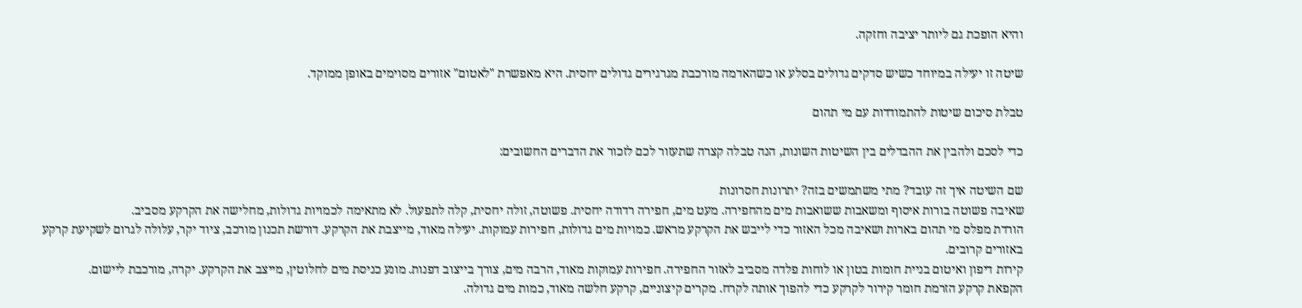והיא הופכת גם ליותר יציבה וחזקה.

שיטה זו יעילה במיוחד כשיש סדקים גדולים בסלע או כשהאדמה מורכבת מגרגירים גדולים יחסית. היא מאפשרת "לאטום" אזורים מסוימים באופן ממוקד.

טבלת סיכום שיטות להתמודדות עם מי תהום

כדי לסכם ולהבין את ההבדלים בין השיטות השונות, הנה טבלה קצרה שתעזור לכם לזכור את הדברים החשובים:

שם השיטה איך זה עובד? מתי משתמשים בזה? יתרונות חסרונות
שאיבה פשוטה בורות איסוף ומשאבות ששואבות מים מהחפירה. מעט מים, חפירה רדודה יחסית. פשוטה, זולה יחסית, קלה לתפעול. לא מתאימה לכמויות גדולות, מחלישה את הקרקע מסביב.
הורדת מפלס מי תהום בארות ושאיבה מכל האזור כדי לייבש את הקרקע מראש. כמויות מים גדולות, חפירות עמוקות. יעילה מאוד, מייצבת את הקרקע. דורשת תכנון מורכב, ציוד יקר, עלולה לגרום לשקיעת קרקע באזורים קרובים.
קירות דיפון ואיטום בניית חומות בטון או לוחות פלדה מסביב לאזור החפירה. חפירות עמוקות מאוד, הרבה מים, צורך בייצוב דפנות. מונע כניסת מים לחלוטין, מייצב את הקרקע. יקרה, מורכבת ליישום.
הקפאת קרקע הזרמת חומר קירור לקרקע כדי להפוך אותה לקרח. מקרים קיצוניים, קרקע חלשה מאוד, כמות מים גדולה.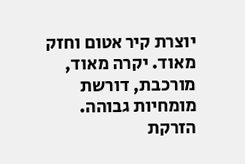יוצרת קיר אטום וחזק מאוד. יקרה מאוד, מורכבת, דורשת מומחיות גבוהה.
הזרקת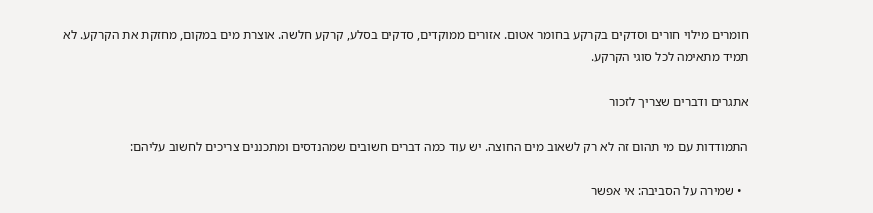חומרים מילוי חורים וסדקים בקרקע בחומר אטום. אזורים ממוקדים, סדקים בסלע, קרקע חלשה. אוצרת מים במקום, מחזקת את הקרקע. לא תמיד מתאימה לכל סוגי הקרקע.

אתגרים ודברים שצריך לזכור

התמודדות עם מי תהום זה לא רק לשאוב מים החוצה. יש עוד כמה דברים חשובים שמהנדסים ומתכננים צריכים לחשוב עליהם:

  • שמירה על הסביבה: אי אפשר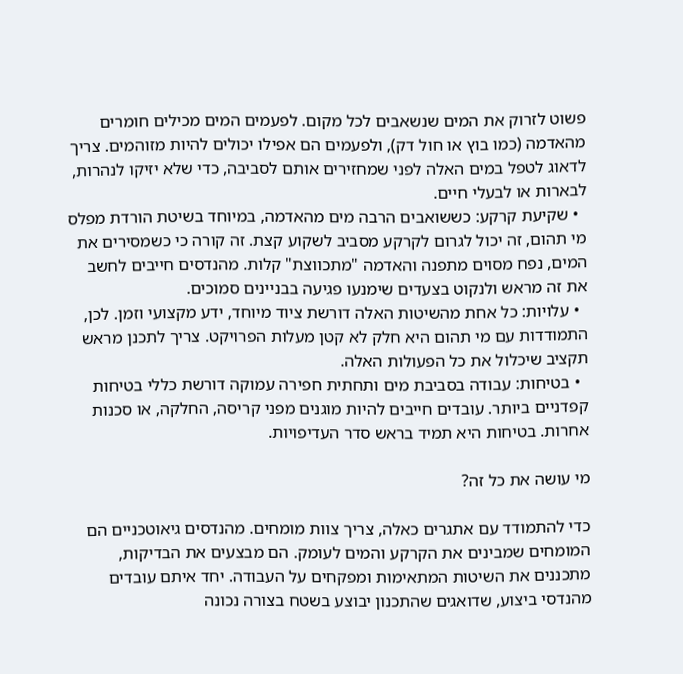פשוט לזרוק את המים שנשאבים לכל מקום. לפעמים המים מכילים חומרים מהאדמה (כמו בוץ או חול דק), ולפעמים הם אפילו יכולים להיות מזוהמים. צריך לדאוג לטפל במים האלה לפני שמחזירים אותם לסביבה, כדי שלא יזיקו לנהרות, לבארות או לבעלי חיים.
  • שקיעת קרקע: כששואבים הרבה מים מהאדמה, במיוחד בשיטת הורדת מפלס מי תהום, זה יכול לגרום לקרקע מסביב לשקוע קצת. זה קורה כי כשמסירים את המים, נפח מסוים מתפנה והאדמה "מתכווצת" קלות. מהנדסים חייבים לחשב את זה מראש ולנקוט בצעדים שימנעו פגיעה בבניינים סמוכים.
  • עלויות: כל אחת מהשיטות האלה דורשת ציוד מיוחד, ידע מקצועי וזמן. לכן, התמודדות עם מי תהום היא חלק לא קטן מעלות הפרויקט. צריך לתכנן מראש תקציב שיכלול את כל הפעולות האלה.
  • בטיחות: עבודה בסביבת מים ותחתית חפירה עמוקה דורשת כללי בטיחות קפדניים ביותר. עובדים חייבים להיות מוגנים מפני קריסה, החלקה, או סכנות אחרות. בטיחות היא תמיד בראש סדר העדיפויות.

מי עושה את כל זה?

כדי להתמודד עם אתגרים כאלה, צריך צוות מומחים. מהנדסים גיאוטכניים הם המומחים שמבינים את הקרקע והמים לעומק. הם מבצעים את הבדיקות, מתכננים את השיטות המתאימות ומפקחים על העבודה. יחד איתם עובדים מהנדסי ביצוע, שדואגים שהתכנון יבוצע בשטח בצורה נכונה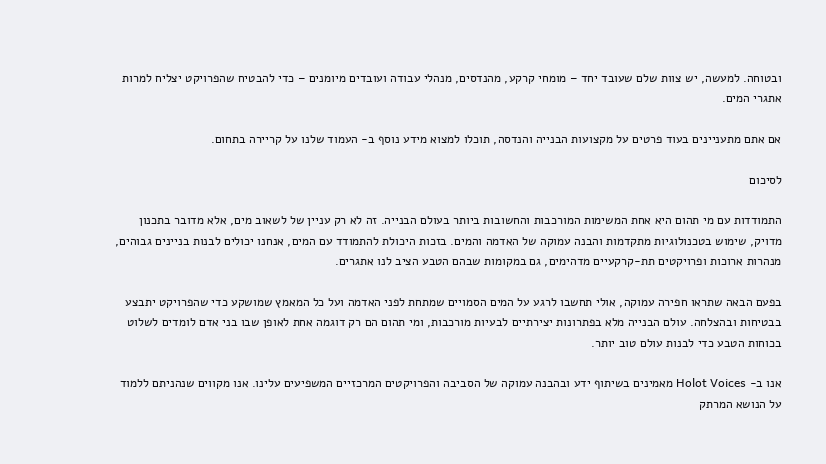ובטוחה. למעשה, יש צוות שלם שעובד יחד – מומחי קרקע, מהנדסים, מנהלי עבודה ועובדים מיומנים – כדי להבטיח שהפרויקט יצליח למרות אתגרי המים.

אם אתם מתעניינים בעוד פרטים על מקצועות הבנייה והנדסה, תוכלו למצוא מידע נוסף ב- העמוד שלנו על קריירה בתחום.

לסיכום

התמודדות עם מי תהום היא אחת המשימות המורכבות והחשובות ביותר בעולם הבנייה. זה לא רק עניין של לשאוב מים, אלא מדובר בתכנון מדויק, שימוש בטכנולוגיות מתקדמות והבנה עמוקה של האדמה והמים. בזכות היכולת להתמודד עם המים, אנחנו יכולים לבנות בניינים גבוהים, מנהרות ארוכות ופרויקטים תת-קרקעיים מדהימים, גם במקומות שבהם הטבע הציב לנו אתגרים.

בפעם הבאה שתראו חפירה עמוקה, אולי תחשבו לרגע על המים הסמויים שמתחת לפני האדמה ועל כל המאמץ שמושקע כדי שהפרויקט יתבצע בבטיחות ובהצלחה. עולם הבנייה מלא בפתרונות יצירתיים לבעיות מורכבות, ומי תהום הם רק דוגמה אחת לאופן שבו בני אדם לומדים לשלוט בכוחות הטבע כדי לבנות עולם טוב יותר.

אנו ב- Holot Voices מאמינים בשיתוף ידע ובהבנה עמוקה של הסביבה והפרויקטים המרכזיים המשפיעים עלינו. אנו מקווים שנהניתם ללמוד על הנושא המרתק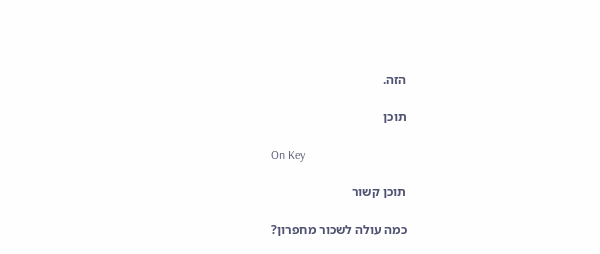הזה.

תוכן

On Key

תוכן קשור

כמה עולה לשכור מחפרון?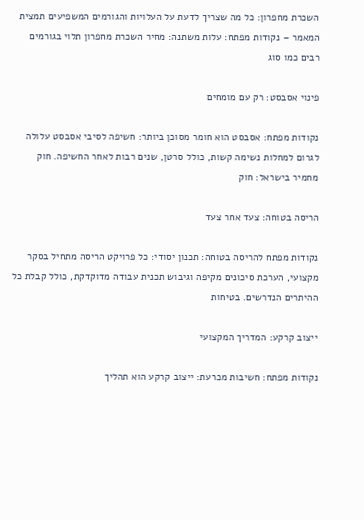השכרת מחפרון: כל מה שצריך לדעת על העלויות והגורמים המשפיעים תמצית המאמר – נקודות מפתח: עלות משתנה: מחיר השכרת מחפרון תלוי בגורמים רבים כמו סוג

פינוי אסבסט: רק עם מומחים

נקודות מפתח: אסבסט הוא חומר מסוכן ביותר: חשיפה לסיבי אסבסט עלולה לגרום למחלות נשימה קשות, כולל סרטן, שנים רבות לאחר החשיפה. חוק מחמיר בישראל: חוק

הריסה בטוחה: צעד אחר צעד

נקודות מפתח להריסה בטוחה: תכנון יסודי: כל פרויקט הריסה מתחיל בסקר מקצועי, הערכת סיכונים מקיפה וגיבוש תכנית עבודה מדוקדקת, כולל קבלת כל ההיתרים הנדרשים. בטיחות

ייצוב קרקע: המדריך המקצועי

נקודות מפתח: חשיבות מכרעת: ייצוב קרקע הוא תהליך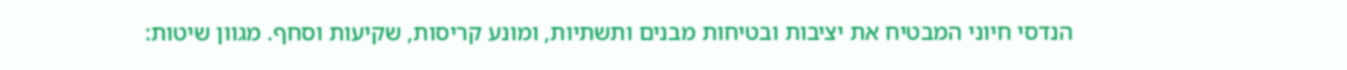הנדסי חיוני המבטיח את יציבות ובטיחות מבנים ותשתיות, ומונע קריסות, שקיעות וסחף. מגוון שיטות: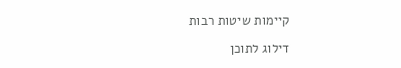קיימות שיטות רבות

דילוג לתוכן